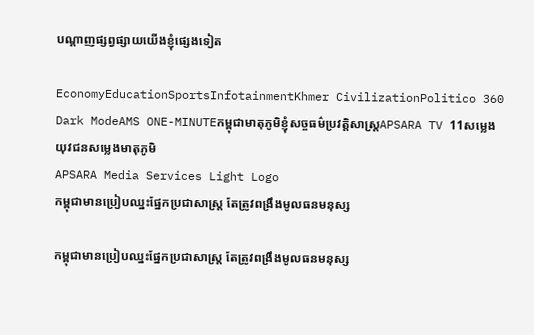បណ្ដាញផ្សព្វផ្សាយយើងខ្ញុំផ្សេងទៀត

EconomyEducationSportsInfotainmentKhmer CivilizationPolitico 360 Dark ModeAMS ONE-MINUTEកម្ពុជាមាតុភូមិខ្ញុំសច្ចធម៌ប្រវត្តិសាស្ត្រAPSARA TV 11សម្លេងយុវជនសម្លេងមាតុភូមិ
APSARA Media Services Light Logo
កម្ពុជាមានប្រៀបឈ្នះផ្នែកប្រជាសាស្ត្រ តែត្រូវពង្រឹងមូលធនមនុស្ស

កម្ពុជាមានប្រៀបឈ្នះផ្នែកប្រជាសាស្ត្រ តែត្រូវពង្រឹងមូលធនមនុស្ស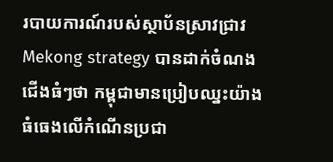របាយការណ៍របស់ស្ថាប័នស្រាវជ្រាវ Mekong strategy បានដាក់ចំណងជើងធំៗថា កម្ពុជាមានប្រៀបឈ្នះយ៉ាងធំធេងលើកំណើនប្រជា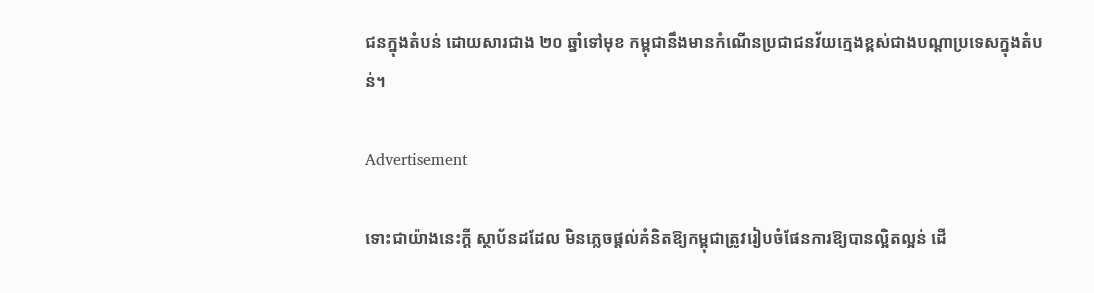ជនក្នុងតំបន់ ដោយសារជាង ២០ ឆ្នាំទៅមុខ កម្ពុជានឹងមានកំណើនប្រជាជនវ័យក្មេងខ្ពស់ជាងបណ្តាប្រទេសក្នុងតំបន់។

Advertisement

ទោះជាយ៉ាងនេះក្តី ស្ថាប័នដដែល មិនភ្លេចផ្តល់គំនិតឱ្យកម្ពុជាត្រូវរៀបចំផែនការឱ្យបានល្អិតល្អន់ ដើ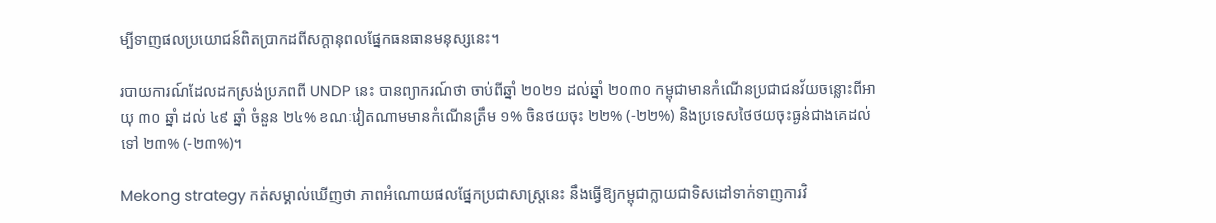ម្បីទាញផលប្រយោជន៍ពិតប្រាកដពីសក្តានុពលផ្នែកធនធានមនុស្សនេះ។

របាយការណ៍ដែលដកស្រង់ប្រភពពី UNDP នេះ បានព្យាករណ៍ថា ចាប់ពីឆ្នាំ ២០២១ ដល់ឆ្នាំ ២០៣០ កម្ពុជាមានកំណើនប្រជាជនវ័យចន្លោះពីអាយុ ៣០ ឆ្នាំ ដល់ ៤៩ ឆ្នាំ ចំនួន ២៤% ខណៈវៀតណាមមានកំណើនត្រឹម ១% ចិនថយចុះ ២២% (-២២%) និងប្រទេសថៃថយចុះធ្ងន់ជាងគេដល់ទៅ ២៣% (-២៣%)។

Mekong strategy កត់សម្គាល់ឃើញថា ភាពអំណោយផលផ្នែកប្រជាសាស្ត្រនេះ នឹងធ្វើឱ្យកម្ពុជាក្លាយជាទិសដៅទាក់ទាញការវិ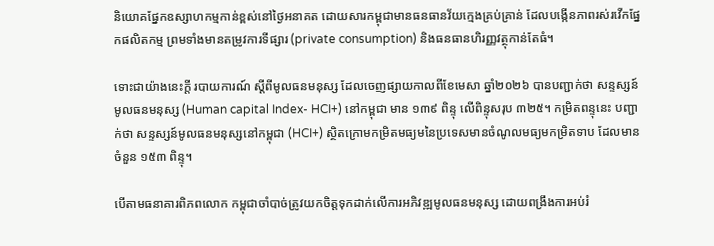និយោគផ្នែកឧស្សាហកម្មកាន់ខ្ពស់នៅថ្ងៃអនាគត ដោយសារកម្ពុជាមានធនធានវ័យក្មេងគ្រប់គ្រាន់ ដែលបង្កើនភាពរស់រវើកផ្នែកផលិតកម្ម ព្រមទាំងមានតម្រូវការទីផ្សារ (private consumption) និងធនធានហិរញ្ញវត្ថុកាន់តែធំ។

ទោះជាយ៉ាងនេះក្តី របាយការណ៍ ស្តីពីមូលធនមនុស្ស ដែលចេញផ្សាយកាលពីខែមេសា ឆ្នាំ២០២៦ បានបញ្ជាក់ថា សន្ទស្សន៍មូលធនមនុស្ស (Human capital Index- HCI+) នៅកម្ពុជា មាន ១៣៩ ពិន្ទុ លើពិន្ទុសរុប ៣២៥។ កម្រិតពន្ទុនេះ បញ្ជាក់ថា សន្ទស្សន៍មូលធនមនុស្សនៅកម្ពុជា (HCI+) ស្ថិតក្រោមកម្រិតមធ្យមនៃប្រទេសមានចំណូលមធ្យមកម្រិតទាប ដែលមានចំនួន ១៥៣ ពិន្ទុ។

បើតាមធនាគារពិភពលោក កម្ពុជាចាំបាច់ត្រូវយកចិត្តទុកដាក់លើការអភិវឌ្ឍមូលធនមនុស្ស ដោយពង្រឹងការអប់រំ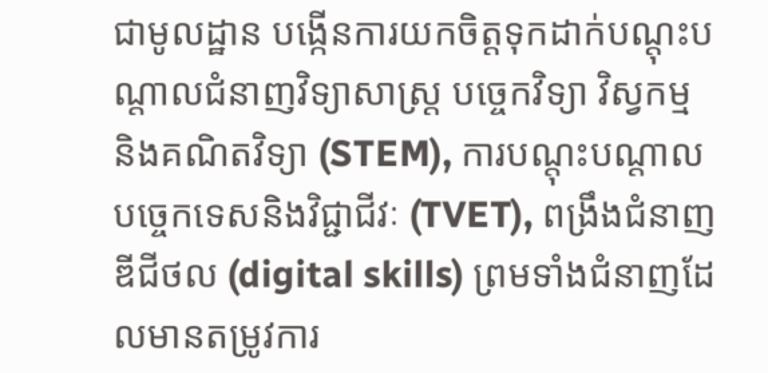ជាមូលដ្ឋាន បង្កើនការយកចិត្តទុកដាក់បណ្តុះបណ្តាលជំនាញវិទ្យាសាស្រ្ត បច្ចេកវិទ្យា វិស្វកម្ម និងគណិតវិទ្យា (STEM), ការបណ្តុះបណ្តាលបច្ចេកទេសនិងវិជ្ជាជីវៈ (TVET), ពង្រឹងជំនាញឌីជីថល (digital skills) ព្រមទាំងជំនាញដែលមានតម្រូវការ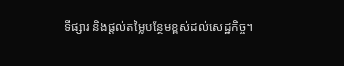ទីផ្សារ និងផ្តល់តម្លៃបន្ថែមខ្ពស់ដល់សេដ្ឋកិច្ច។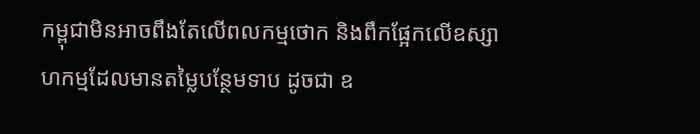កម្ពុជាមិនអាចពឹងតែលើពលកម្មថោក និងពឹកផ្អែកលើឧស្សាហកម្មដែលមានតម្លៃបន្ថែមទាប ដូចជា ឧ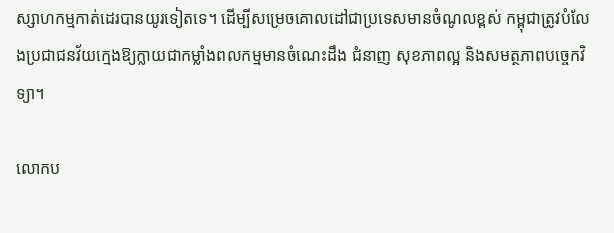ស្សាហកម្មកាត់ដេរបានយូរទៀតទេ។ ដើម្បីសម្រេចគោលដៅជាប្រទេសមានចំណូលខ្ពស់ កម្ពុជាត្រូវបំលែងប្រជាជនវ័យក្មេងឱ្យក្លាយជាកម្លាំងពលកម្មមានចំណេះដឹង ជំនាញ សុខភាពល្អ និងសមត្ថភាពបច្ចេកវិទ្យា។

លោកប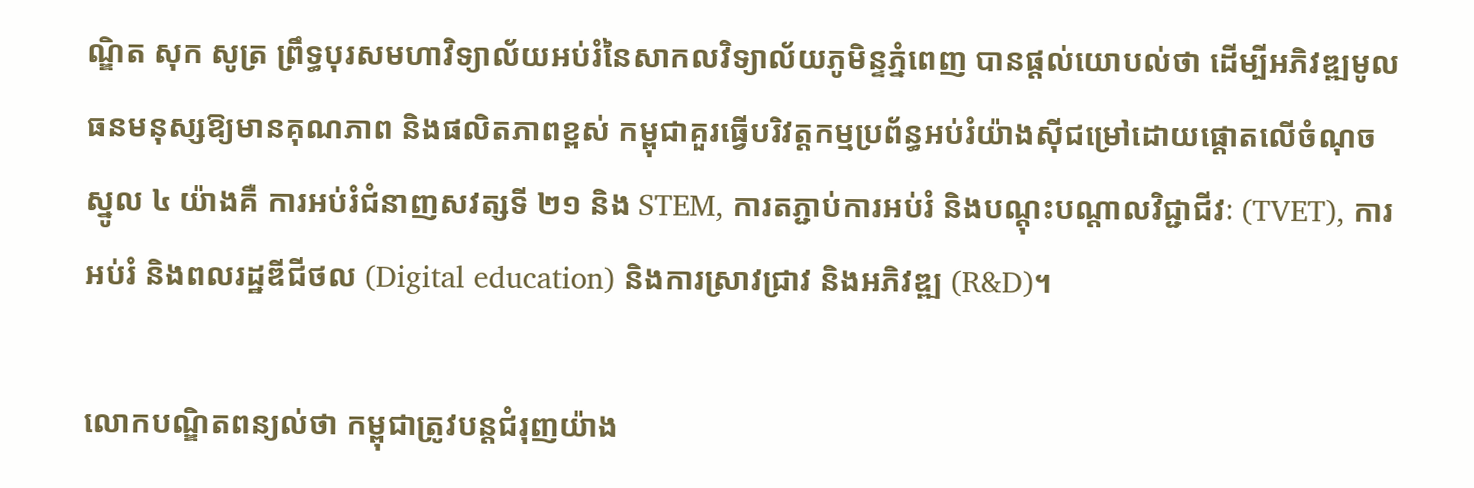ណ្ឌិត សុក សូត្រ ព្រឹទ្ធបុរសមហាវិទ្យាល័យអប់រំនៃសាកលវិទ្យាល័យភូមិន្ទភ្នំពេញ បានផ្តល់យោបល់ថា ដើម្បីអភិវឌ្ឍមូលធនមនុស្សឱ្យមានគុណភាព និងផលិតភាពខ្ពស់ កម្ពុជាគួរធ្វើបរិវត្តកម្មប្រព័ន្ធអប់រំយ៉ាងស៊ីជម្រៅដោយផ្តោតលើចំណុចស្នូល ៤ យ៉ាងគឺ ការអប់រំជំនាញសវត្សទី ២១ និង STEM, ការតភ្ជាប់ការអប់រំ និងបណ្តុះបណ្តាលវិជ្ជាជីវៈ (TVET), ការអប់រំ និងពលរដ្ឋឌីជីថល (Digital education) និងការស្រាវជ្រាវ និងអភិវឌ្ឍ (R&D)។

លោកបណ្ឌិតពន្យល់ថា កម្ពុជាត្រូវបន្តជំរុញយ៉ាង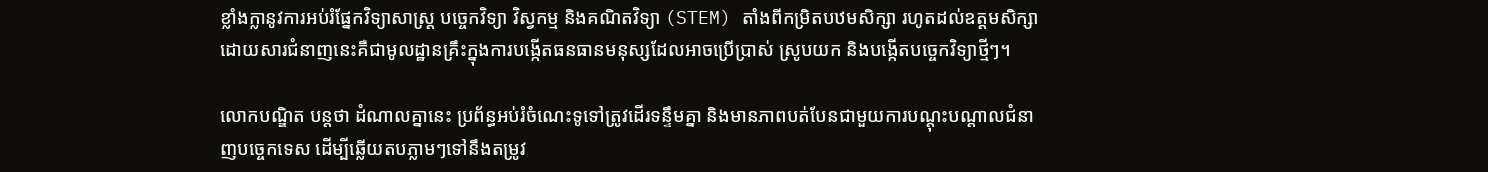ខ្លាំងក្លានូវការអប់រំផ្នែកវិទ្យាសាស្ត្រ បច្ចេកវិទ្យា វិស្វកម្ម និងគណិតវិទ្យា (STEM) តាំងពីកម្រិតបឋមសិក្សា រហូតដល់ឧត្តមសិក្សា ដោយសារជំនាញនេះគឺជាមូលដ្ឋានគ្រឹះក្នុងការបង្កើតធនធានមនុស្សដែលអាចប្រើប្រាស់ ស្រូបយក និងបង្កើតបច្ចេកវិទ្យាថ្មីៗ។

លោកបណ្ឌិត បន្តថា ដំណាលគ្នានេះ ប្រព័ន្ធអប់រំចំណេះទូទៅត្រូវដើរទន្ទឹមគ្នា និងមានភាពបត់បែនជាមួយការបណ្តុះបណ្តាលជំនាញបច្ចេកទេស ដើម្បីឆ្លើយតបភ្លាមៗទៅនឹងតម្រូវ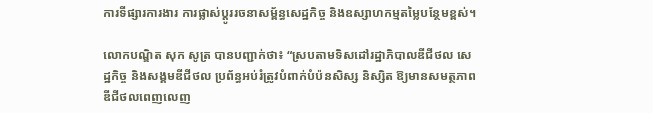ការទីផ្សារការងារ ការផ្លាស់ប្តូររចនាសម្ព័ន្ធសេដ្ឋកិច្ច និងឧស្សាហកម្មតម្លៃបន្ថែមខ្ពស់។

លោកបណ្ឌិត សុក សូត្រ បានបញ្ជាក់ថា៖ “ស្របតាមទិសដៅរដ្ឋាភិបាលឌីជីថល សេដ្ឋកិច្ច និងសង្គមឌីជីថល ប្រព័ន្ធអប់រំត្រូវបំពាក់បំប៉នសិស្ស និស្សិត ឱ្យមានសមត្ថភាពឌីជីថលពេញលេញ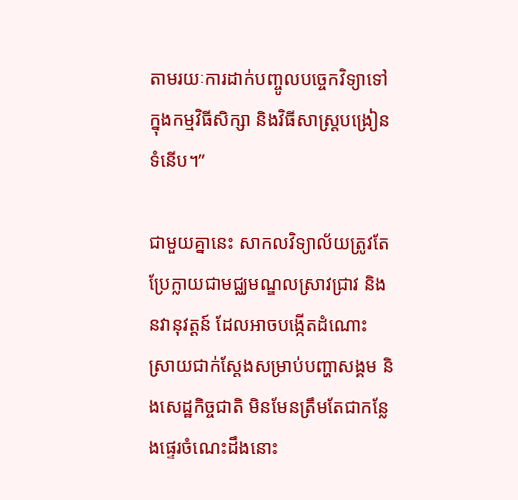តាមរយៈការដាក់បញ្ចូលបច្ចេកវិទ្យាទៅក្នុងកម្មវិធីសិក្សា និងវិធីសាស្ត្របង្រៀនទំនើប។”

ជាមួយគ្នានេះ សាកលវិទ្យាល័យត្រូវតែប្រែក្លាយជាមជ្ឈមណ្ឌលស្រាវជ្រាវ និងនវានុវត្តន៍ ដែលអាចបង្កើតដំណោះស្រាយជាក់ស្តែងសម្រាប់បញ្ហាសង្គម និងសេដ្ឋកិច្ចជាតិ មិនមែនត្រឹមតែជាកន្លែងផ្ទេរចំណេះដឹងនោះ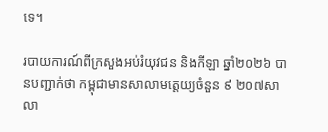ទេ។

របាយការណ៍ពីក្រសួងអប់រំយុវជន និងកីឡា ឆ្នាំ២០២៦ បានបញ្ជាក់ថា កម្ពុជាមានសាលាមត្តេយ្យចំនួន ៩ ២០៧សាលា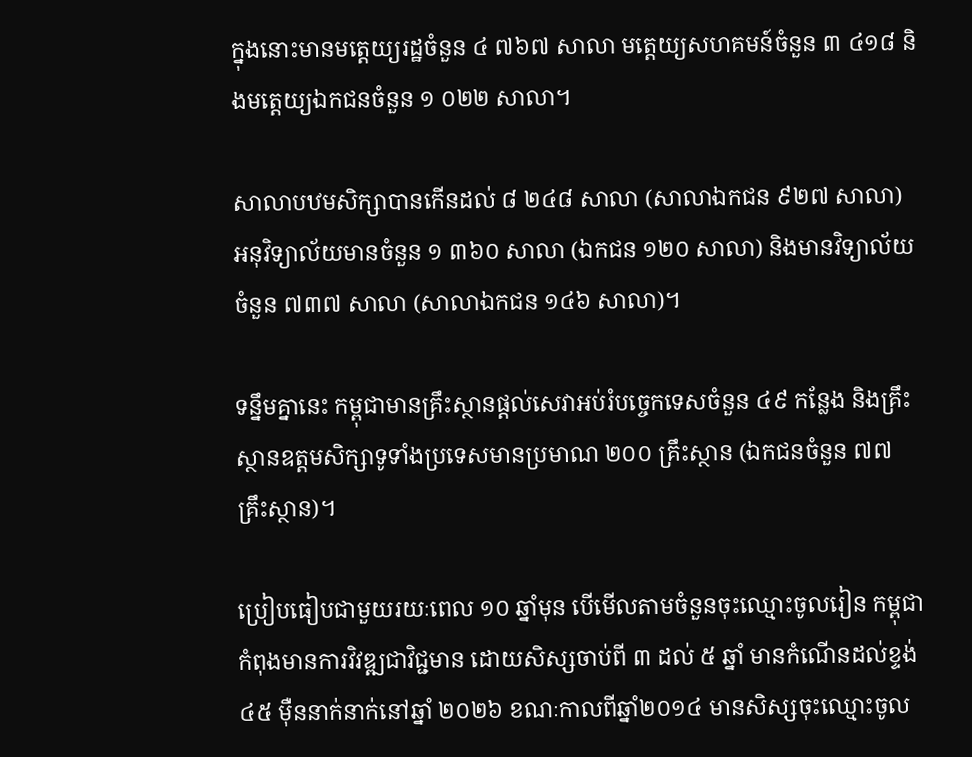ក្នុងនោះមានមត្តេយ្យរដ្ឋចំនួន ៤ ៧៦៧ សាលា មត្តេយ្យសហគមន៍ចំនួន ៣ ៤១៨ និងមត្តេយ្យឯកជនចំនួន ១ ០២២ សាលា។

សាលាបឋមសិក្សាបានកើនដល់ ៨ ២៤៨ សាលា (សាលាឯកជន ៩២៧ សាលា) អនុវិទ្យាល័យមានចំនួន ១ ៣៦០ សាលា (ឯកជន ១២០ សាលា) និងមានវិទ្យាល័យចំនួន ៧៣៧ សាលា (សាលាឯកជន ១៤៦ សាលា)។

ទន្នឹមគ្នានេះ កម្ពុជាមានគ្រឹះស្ថានផ្តល់សេវាអប់រំបច្ចេកទេសចំនួន ៤៩ កន្លែង និងគ្រឹះស្ថានឧត្តមសិក្សាទូទាំងប្រទេសមានប្រមាណ ២០០ គ្រឹះស្ថាន (ឯកជនចំនួន ៧៧ គ្រឹះស្ថាន)។

ប្រៀបធៀបជាមួយរយៈពេល ១០ ឆ្នាំមុន បើមើលតាមចំនួនចុះឈ្មោះចូលរៀន កម្ពុជាកំពុងមានការវិវឌ្ឍជាវិជ្ជមាន ដោយសិស្សចាប់ពី ៣ ដល់ ៥ ឆ្នាំ មានកំណើនដល់ខ្ទង់ ៤៥ ម៉ឺននាក់នាក់នៅឆ្នាំ ២០២៦ ខណៈកាលពីឆ្នាំ២០១៤ មានសិស្សចុះឈ្មោះចូល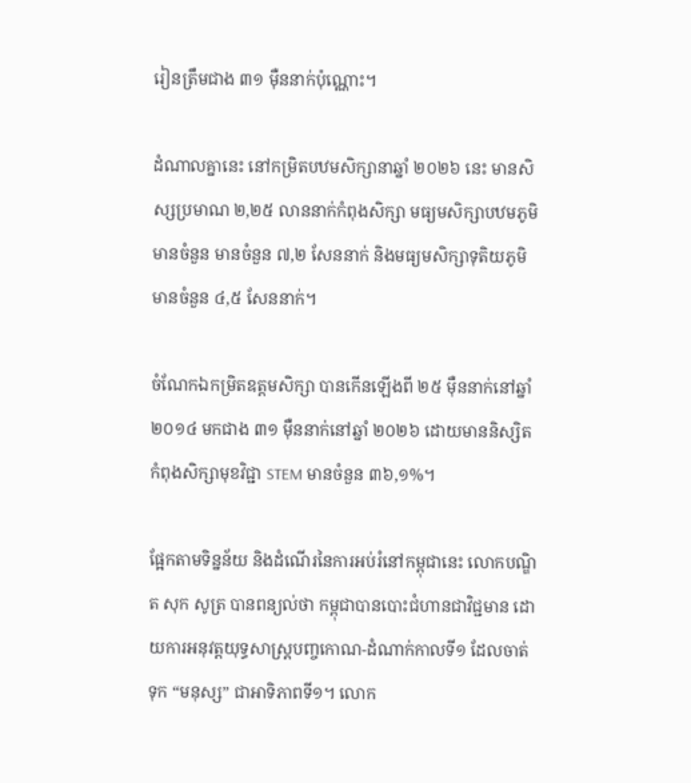រៀនត្រឹមជាង ៣១ ម៉ឺននាក់ប៉ុណ្ណោះ។

ដំណាលគ្នានេះ នៅកម្រិតបឋមសិក្សានាឆ្នាំ ២០២៦ នេះ មានសិស្សប្រមាណ ២,២៥ លាននាក់កំពុងសិក្សា មធ្យមសិក្សាបឋមភូមិមានចំនួន មានចំនួន ៧,២ សែននាក់ និងមធ្យមសិក្សាទុតិយភូមិមានចំនួន ៤,៥ សែននាក់។

ចំណែកឯកម្រិតឧត្តមសិក្សា បានកើនឡើងពី ២៥ ម៉ឺននាក់នៅឆ្នាំ ២០១៤ មកជាង ៣១ ម៉ឺននាក់នៅឆ្នាំ ២០២៦ ដោយមាននិស្សិតកំពុងសិក្សាមុខវិជ្ជា STEM មានចំនួន ៣៦,១%។

ផ្អែកតាមទិន្នន័យ និងដំណើរនៃការអប់រំនៅកម្ពុជានេះ លោកបណ្ឌិត សុក សូត្រ បានពន្យល់ថា កម្ពុជាបានបោះជំហានជាវិជ្ជមាន ដោយការអនុវត្តយុទ្ធសាស្ត្របញ្ចកោណ-ដំណាក់កាលទី១ ដែលចាត់ទុក “មនុស្ស” ជាអាទិភាពទី១។ លោក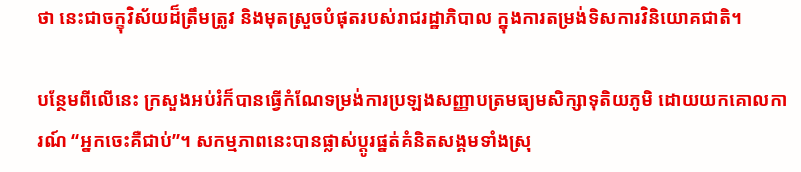ថា នេះជាចក្ខុវិស័យដ៏ត្រឹមត្រូវ និងមុតស្រួចបំផុតរបស់រាជរដ្ឋាភិបាល ក្នុងការតម្រង់ទិសការវិនិយោគជាតិ។

បន្ថែមពីលើនេះ ក្រសួងអប់រំក៏បានធ្វើកំណែទម្រង់ការប្រឡងសញ្ញាបត្រមធ្យមសិក្សាទុតិយភូមិ ដោយយកគោលការណ៍ “អ្នកចេះគឺជាប់”។ សកម្មភាពនេះបានផ្លាស់ប្តូរផ្នត់គំនិតសង្គមទាំងស្រុ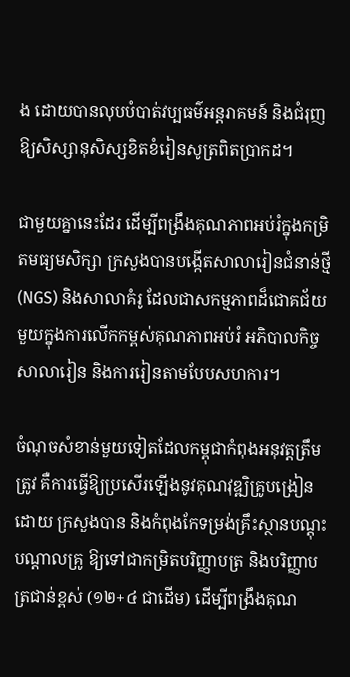ង ដោយបានលុបបំបាត់វប្បធម៌អន្តរាគមន៍ និងជំរុញឱ្យសិស្សានុសិស្សខិតខំរៀនសូត្រពិតប្រាកដ។

ជាមួយគ្នានេះដែរ ដើម្បីពង្រឹងគុណភាពអប់រំក្នុងកម្រិតមធ្យមសិក្សា ក្រសួងបានបង្កើតសាលារៀនជំនាន់ថ្មី (NGS) និងសាលាគំរូ ដែលជាសកម្មភាពដ៏ជោគជ័យមួយក្នុងការលើកកម្ពស់គុណភាពអប់រំ អភិបាលកិច្ចសាលារៀន និងការរៀនតាមបែបសហការ។

ចំណុចសំខាន់មួយទៀតដែលកម្ពុជាកំពុងអនុវត្តត្រឹមត្រូវ គឺការធ្វើឱ្យប្រសើរឡើងនូវគុណវុឌ្ឍិគ្រូបង្រៀនដោយ ក្រសួងបាន និងកំពុងកែទម្រង់គ្រឹះស្ថានបណ្តុះបណ្តាលគ្រូ ឱ្យទៅជាកម្រិតបរិញ្ញាបត្រ និងបរិញ្ញាបត្រជាន់ខ្ពស់ (១២+៤ ជាដើម) ដើម្បីពង្រឹងគុណ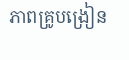ភាពគ្រូបង្រៀន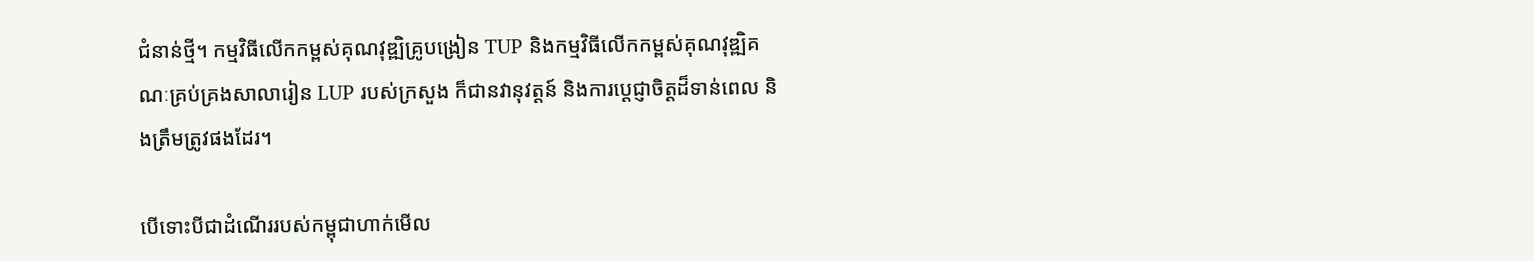ជំនាន់ថ្មី។ កម្មវិធីលើកកម្ពស់គុណវុឌ្ឍិគ្រូបង្រៀន TUP និងកម្មវិធីលើកកម្ពស់គុណវុឌ្ឍិគណៈគ្រប់គ្រងសាលារៀន LUP របស់ក្រសួង ក៏ជានវានុវត្តន៍ និងការប្តេជ្ញាចិត្តដ៏ទាន់ពេល និងត្រឹមត្រូវផងដែរ។

បើទោះបីជាដំណើររបស់កម្ពុជាហាក់មើល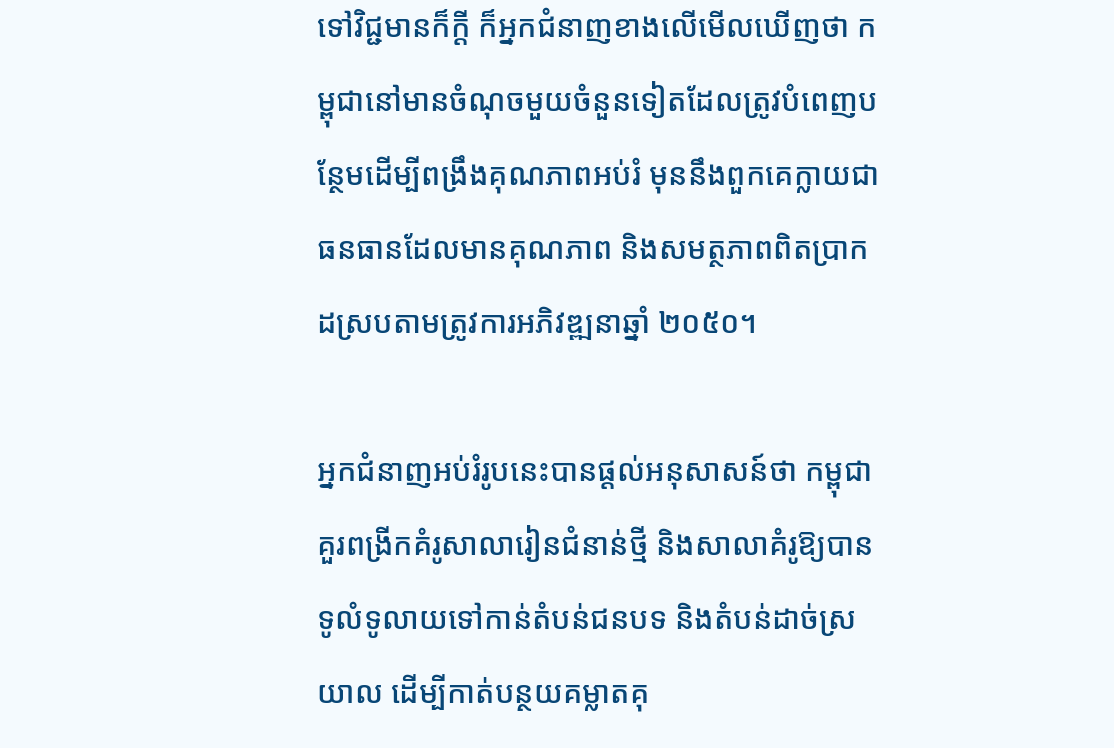ទៅវិជ្ជមានក៏ក្តី ក៏អ្នកជំនាញខាងលើមើលឃើញថា កម្ពុជានៅមានចំណុចមួយចំនួនទៀតដែលត្រូវបំពេញបន្ថែមដើម្បីពង្រឹងគុណភាពអប់រំ មុននឹងពួកគេក្លាយជាធនធានដែលមានគុណភាព និងសមត្ថភាពពិតប្រាកដស្របតាមត្រូវការអភិវឌ្ឍនាឆ្នាំ ២០៥០។

អ្នកជំនាញអប់រំរូបនេះបានផ្តល់អនុសាសន៍ថា កម្ពុជាគួរពង្រីកគំរូសាលារៀនជំនាន់ថ្មី និងសាលាគំរូឱ្យបានទូលំទូលាយទៅកាន់តំបន់ជនបទ និងតំបន់ដាច់ស្រយាល ដើម្បីកាត់បន្ថយគម្លាតគុ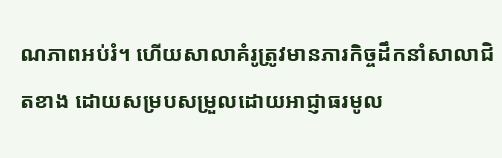ណភាពអប់រំ។ ហើយសាលាគំរូត្រូវមានភារកិច្ចដឹកនាំសាលាជិតខាង ដោយសម្របសម្រួលដោយអាជ្ញាធរមូល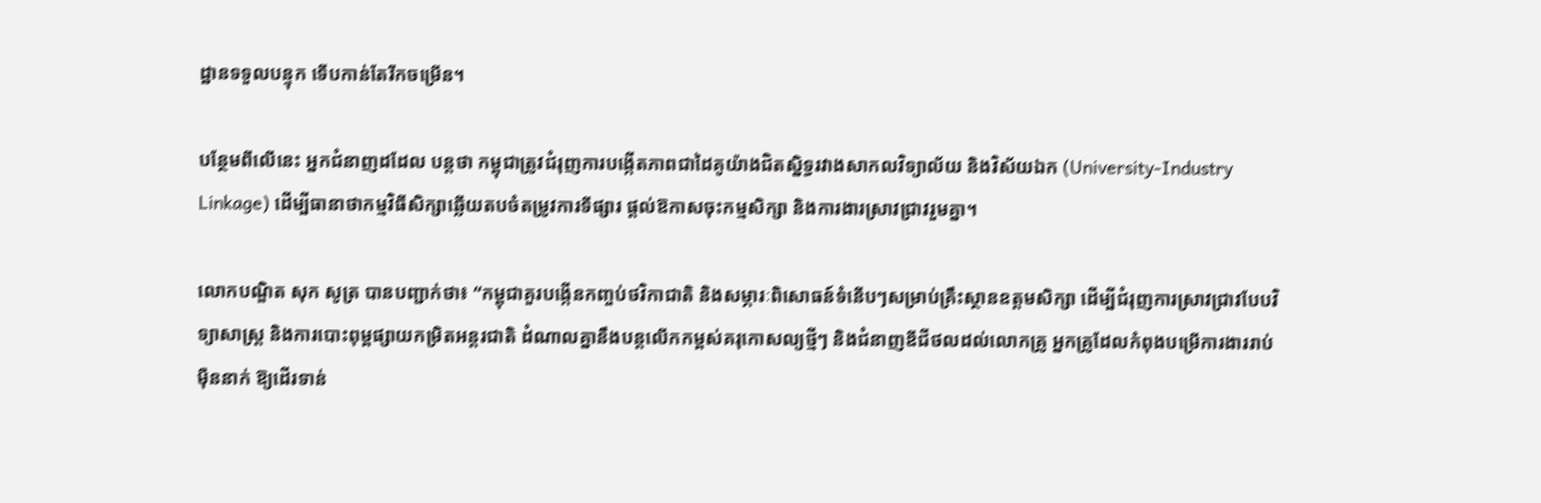ដ្ឋានទទួលបន្ទុក ទើបកាន់តែរីកចម្រើន។

បន្ថែមពីលើនេះ អ្នកជំនាញដដែល បន្តថា កម្ពុជាត្រូវជំរុញការបង្កើតភាពជាដៃគូយ៉ាងជិតស្និទ្ធរវាងសាកលវិទ្យាល័យ និងវិស័យឯក (University-Industry Linkage) ដើម្បីធានាថាកម្មវិធីសិក្សាឆ្លើយតបចំតម្រូវការទីផ្សារ ផ្តល់ឱកាសចុះកម្មសិក្សា និងការងារស្រាវជ្រាវរួមគ្នា។

លោកបណ្ឌិត សុក សូត្រ បានបញ្ជាក់ថា៖ “កម្ពុជាគួរបង្កើនកញ្ចប់ថវិកាជាតិ និងសម្ភារៈពិសោធន៍ទំនើបៗសម្រាប់គ្រឹះស្ថានឧត្តមសិក្សា ដើម្បីជំរុញការស្រាវជ្រាវបែបវិទ្យាសាស្ត្រ និងការបោះពុម្ពផ្សាយកម្រិតអន្តរជាតិ ដំណាលគ្នានឹងបន្តលើកកម្ពស់គរុកោសល្យថ្មីៗ និងជំនាញឌីជីថលដល់លោកគ្រូ អ្នកគ្រូដែលកំពុងបម្រើការងាររាប់ម៉ឺននាក់ ឱ្យដើរទាន់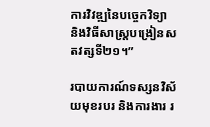ការវិវឌ្ឍនៃបច្ចេកវិទ្យា និងវិធីសាស្ត្របង្រៀនសតវត្សទី២១។”

របាយការណ៍ទស្សនវិស័យមុខរបរ និងការងារ រ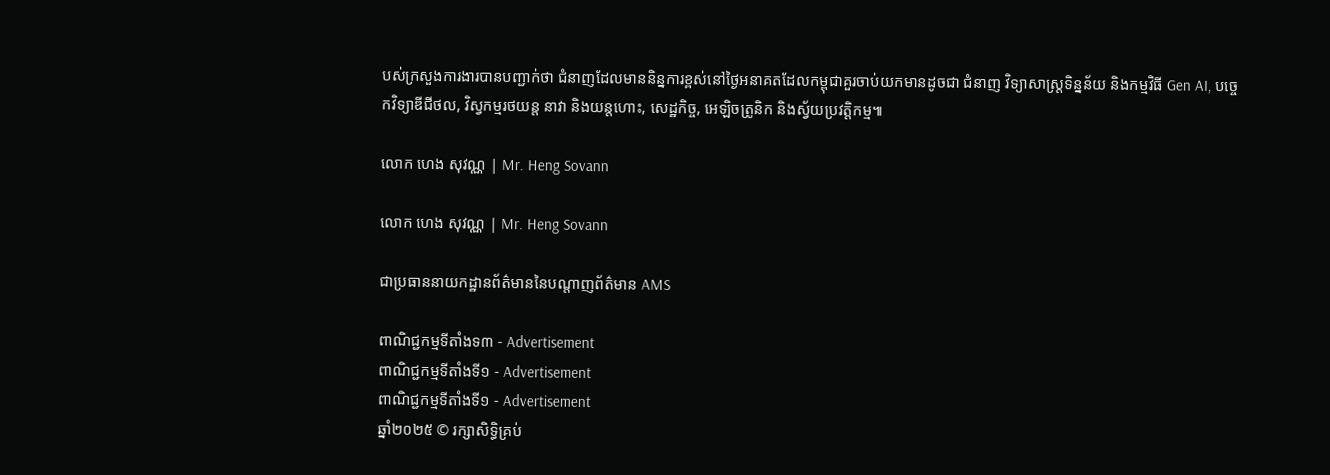បស់ក្រសួងការងារបានបញ្ជាក់ថា ជំនាញដែលមាននិន្នការខ្ពស់នៅថ្ងៃអនាគតដែលកម្ពុជាគួរចាប់យកមានដូចជា ជំនាញ វិទ្យាសាស្រ្តទិន្នន័យ និងកម្មវិធី Gen AI, បច្ចេកវិទ្យាឌីជីថល, វិស្វកម្មរថយន្ត នាវា និងយន្តហោះ, សេដ្ឋកិច្ច, អេឡិចត្រូនិក និងស្វ័យប្រវត្តិកម្ម៕

លោក ហេង សុវណ្ណ | Mr. Heng Sovann

លោក ហេង សុវណ្ណ | Mr. Heng Sovann

ជាប្រធាននាយកដ្ឋានព័ត៌មាននៃបណ្តាញព័ត៌មាន AMS

ពាណិជ្ជកម្មទីតាំងទ៣ - Advertisement
ពាណិជ្ជកម្មទីតាំងទី១ - Advertisement
ពាណិជ្ជកម្មទីតាំងទី១ - Advertisement
ឆ្នាំ២០២៥ © រក្សាសិទ្ធិគ្រប់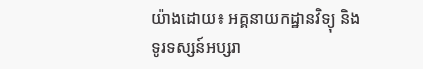យ៉ាងដោយ៖ អគ្គនាយកដ្ឋានវិទ្យុ និងទូរទស្សន៍អប្សរា